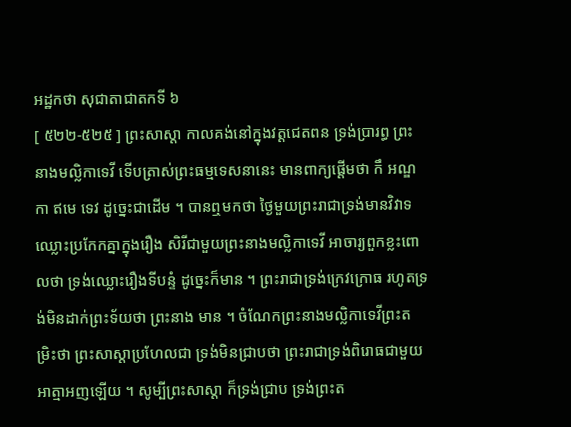អដ្ឋកថា សុជាតាជាតកទី ៦
[ ៥២២-៥២៥ ] ព្រះសាស្តា កាលគង់នៅក្នុងវត្តជេតពន ទ្រង់ប្រារព្ធ ព្រះនាងមល្លិកាទេវី ទើបត្រាស់ព្រះធម្មទេសនានេះ មានពាក្យផ្តើមថា កឹ អណ្ឌកា ឥមេ ទេវ ដូច្នេះជាដើម ។ បានឮមកថា ថ្ងៃមួយព្រះរាជាទ្រង់មានវិវាទ ឈ្លោះប្រកែកគ្នាក្នុងរឿង សិរីជាមួយព្រះនាងមល្លិកាទេវី អាចារ្យពួកខ្លះពោលថា ទ្រង់ឈ្លោះរឿងទីបន្ទំ ដូច្នេះក៏មាន ។ ព្រះរាជាទ្រង់ក្រេវក្រោធ រហូតទ្រង់មិនដាក់ព្រះទ័យថា ព្រះនាង មាន ។ ចំណែកព្រះនាងមល្លិកាទេវីព្រះតម្រិះថា ព្រះសាស្តាប្រហែលជា ទ្រង់មិនជ្រាបថា ព្រះរាជាទ្រង់ពិរោធជាមួយអាត្មាអញឡើយ ។ សូម្បីព្រះសាស្តា ក៏ទ្រង់ជ្រាប ទ្រង់ព្រះត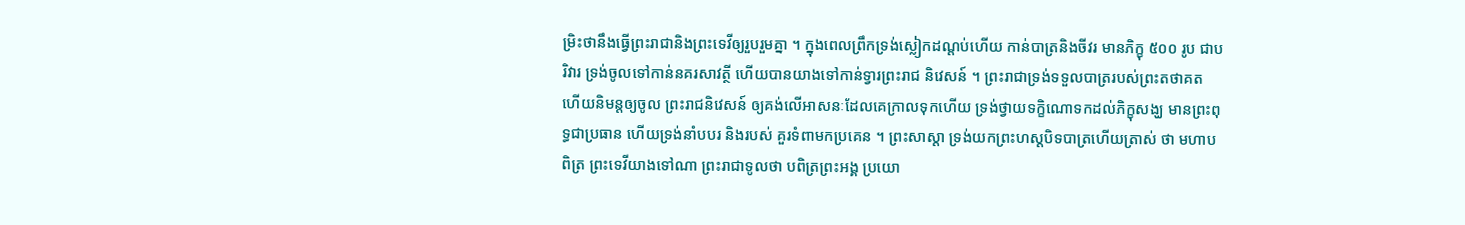ម្រិះថានឹងធ្វើព្រះរាជានិងព្រះទេវីឲ្យរួបរួមគ្នា ។ ក្នុងពេលព្រឹកទ្រង់ស្លៀកដណ្តប់ហើយ កាន់បាត្រនិងចីវរ មានភិក្ខុ ៥០០ រូប ជាបរិវារ ទ្រង់ចូលទៅកាន់នគរសាវត្ថី ហើយបានយាងទៅកាន់ទ្វារព្រះរាជ និវេសន៍ ។ ព្រះរាជាទ្រង់ទទួលបាត្ររបស់ព្រះតថាគត ហើយនិមន្តឲ្យចូល ព្រះរាជនិវេសន៍ ឲ្យគង់លើអាសនៈដែលគេក្រាលទុកហើយ ទ្រង់ថ្វាយទក្ខិណោទកដល់ភិក្ខុសង្ឃ មានព្រះពុទ្ធជាប្រធាន ហើយទ្រង់នាំបបរ និងរបស់ គួរទំពាមកប្រគេន ។ ព្រះសាស្តា ទ្រង់យកព្រះហស្តបិទបាត្រហើយត្រាស់ ថា មហាបពិត្រ ព្រះទេវីយាងទៅណា ព្រះរាជាទូលថា បពិត្រព្រះអង្គ ប្រយោ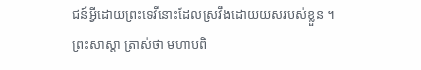ជន៍អ្វីដោយព្រះទេវីនោះដែលស្រវឹងដោយយសរបស់ខ្លួន ។ ព្រះសាស្តា ត្រាស់ថា មហាបពិ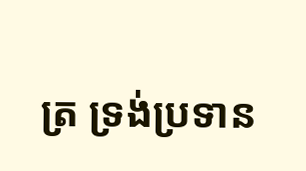ត្រ ទ្រង់ប្រទាន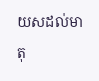យសដល់មាតុ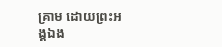គ្រាម ដោយព្រះអង្គឯង